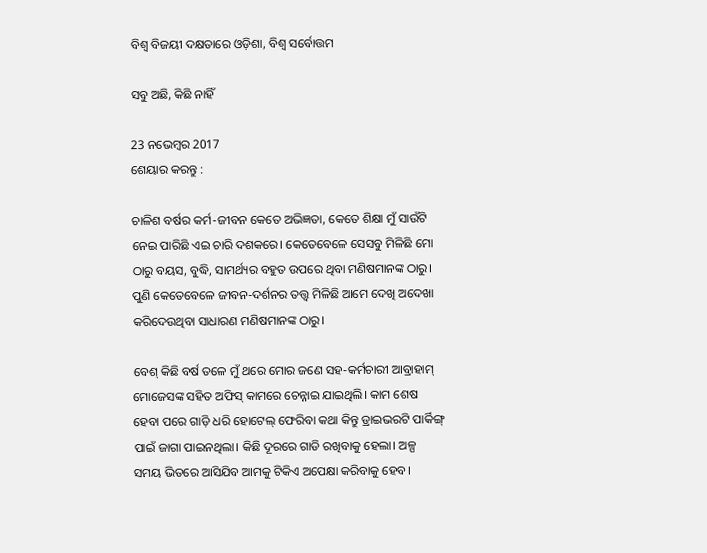ବିଶ୍ଵ ବିଜୟୀ ଦକ୍ଷତାରେ ଓଡ଼ିଶା, ବିଶ୍ଵ ସର୍ବୋତ୍ତମ

ସବୁ ଅଛି, କିଛି ନାହିଁ

23 ନଭେମ୍ବର 2017
ଶେୟାର କରନ୍ତୁ :

ଚାଳିଶ ବର୍ଷର କର୍ମ-ଜୀବନ କେତେ ଅଭିଜ୍ଞତା, କେତେ ଶିକ୍ଷା ମୁଁ ସାଉଁଟି ନେଇ ପାରିଛି ଏଇ ଚାରି ଦଶକରେ। କେତେବେଳେ ସେସବୁ ମିଳିଛି ମୋ ଠାରୁ ବୟସ, ବୁଦ୍ଧି, ସାମର୍ଥ୍ୟର ବହୁତ ଉପରେ ଥିବା ମଣିଷମାନଙ୍କ ଠାରୁ। ପୁଣି କେତେବେଳେ ଜୀବନ-ଦର୍ଶନର ତତ୍ତ୍ୱ ମିଳିଛି ଆମେ ଦେଖି ଅଦେଖା କରିଦେଉଥିବା ସାଧାରଣ ମଣିଷମାନଙ୍କ ଠାରୁ।

ବେଶ୍ କିଛି ବର୍ଷ ତଳେ ମୁଁ ଥରେ ମୋର ଜଣେ ସହ-କର୍ମଚାରୀ ଆବ୍ରାହାମ୍ ମୋଜେସଙ୍କ ସହିତ ଅଫିସ୍ କାମରେ ଚେନ୍ନାଇ ଯାଇଥିଲି। କାମ ଶେଷ ହେବା ପରେ ଗାଡ଼ି ଧରି ହୋଟେଲ୍ ଫେରିବା କଥା କିନ୍ତୁ ଡ୍ରାଇଭରଟି ପାର୍କିଙ୍ଗ୍ ପାଇଁ ଜାଗା ପାଇନଥିଲା। କିଛି ଦୂରରେ ଗାଡି ରଖିବାକୁ ହେଲା। ଅଳ୍ପ ସମୟ ଭିତରେ ଆସିଯିବ ଆମକୁ ଟିକିଏ ଅପେକ୍ଷା କରିବାକୁ ହେବ।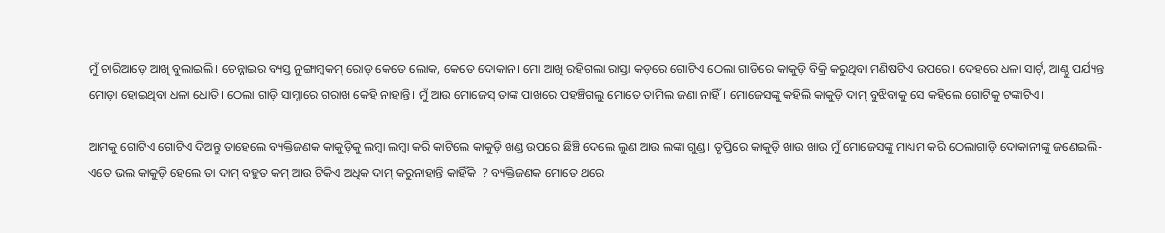ମୁଁ ଚାରିଆଡ଼େ ଆଖି ବୁଲାଇଲି। ଚେନ୍ନାଇର ବ୍ୟସ୍ତ ନୁଙ୍ଗାମ୍ବକମ୍ ରୋଡ୍ କେତେ ଲୋକ, କେତେ ଦୋକାନ। ମୋ ଆଖି ରହିଗଲା ରାସ୍ତା କଡ଼ରେ ଗୋଟିଏ ଠେଲା ଗାଡିରେ କାକୁଡ଼ି ବିକ୍ରି କରୁଥିବା ମଣିଷଟିଏ ଉପରେ। ଦେହରେ ଧଳା ସାର୍ଟ୍, ଆଣ୍ଠୁ ପର୍ଯ୍ୟନ୍ତ ମୋଡ଼ା ହୋଇଥିବା ଧଳା ଧୋତି। ଠେଲା ଗାଡ଼ି ସାମ୍ନାରେ ଗରାଖ କେହି ନାହାନ୍ତି। ମୁଁ ଆଉ ମୋଜେସ୍ ତାଙ୍କ ପାଖରେ ପହଞ୍ଚିଗଲୁ ମୋତେ ତାମିଲ ଜଣା ନାହିଁ। ମୋଜେସଙ୍କୁ କହିଲି କାକୁଡ଼ି ଦାମ୍ ବୁଝିବାକୁ ସେ କହିଲେ ଗୋଟିକୁ ଟଙ୍କାଟିଏ।

ଆମକୁ ଗୋଟିଏ ଗୋଟିଏ ଦିଅନ୍ତୁ ତାହେଲେ ବ୍ୟକ୍ତିଜଣକ କାକୁଡ଼ିକୁ ଲମ୍ବା ଲମ୍ବା କରି କାଟିଲେ କାକୁଡ଼ି ଖଣ୍ଡ ଉପରେ ଛିଞ୍ଚି ଦେଲେ ଲୁଣ ଆଉ ଲଙ୍କା ଗୁଣ୍ଡ। ତୃପ୍ତିରେ କାକୁଡ଼ି ଖାଉ ଖାଉ ମୁଁ ମୋଜେସଙ୍କୁ ମାଧ୍ୟମ କରି ଠେଲାଗାଡ଼ି ଦୋକାନୀଙ୍କୁ ଜଣେଇଲି- ଏତେ ଭଲ କାକୁଡ଼ି ହେଲେ ତା ଦାମ୍ ବହୁତ କମ୍ ଆଉ ଟିକିଏ ଅଧିକ ଦାମ୍ କରୁନାହାନ୍ତି କାହିଁକି  ? ବ୍ୟକ୍ତିଜଣକ ମୋତେ ଥରେ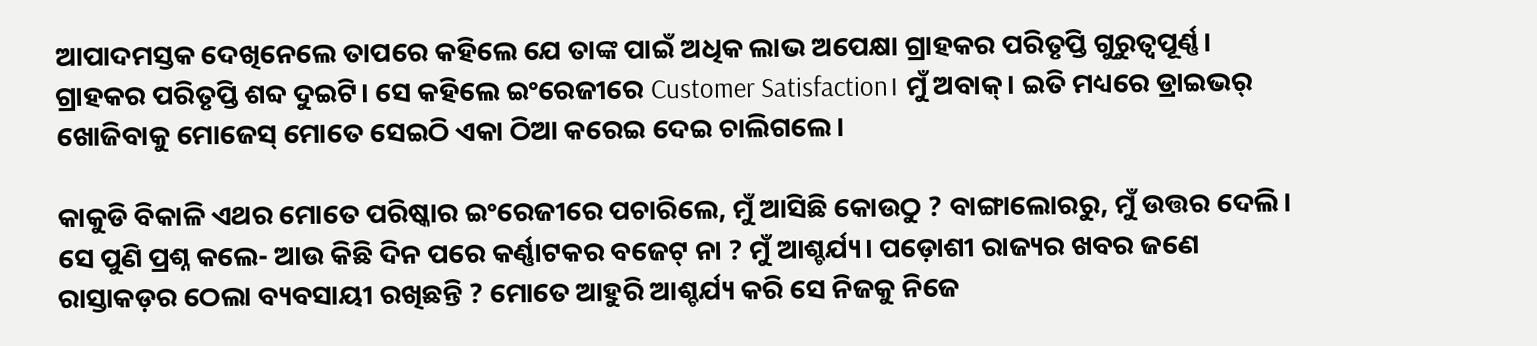ଆପାଦମସ୍ତକ ଦେଖିନେଲେ ତାପରେ କହିଲେ ଯେ ତାଙ୍କ ପାଇଁ ଅଧିକ ଲାଭ ଅପେକ୍ଷା ଗ୍ରାହକର ପରିତୃପ୍ତି ଗୁରୁତ୍ୱପୂର୍ଣ୍ଣ। ଗ୍ରାହକର ପରିତୃପ୍ତି ଶବ୍ଦ ଦୁଇଟି। ସେ କହିଲେ ଇଂରେଜୀରେ Customer Satisfaction। ମୁଁ ଅବାକ୍। ଇତି ମଧ୍ୟରେ ଡ୍ରାଇଭର୍ ଖୋଜିବାକୁ ମୋଜେସ୍ ମୋତେ ସେଇଠି ଏକା ଠିଆ କରେଇ ଦେଇ ଚାଲିଗଲେ।

କାକୁଡି ବିକାଳି ଏଥର ମୋତେ ପରିଷ୍କାର ଇଂରେଜୀରେ ପଚାରିଲେ, ମୁଁ ଆସିଛି କୋଉଠୁ ? ବାଙ୍ଗାଲୋରରୁ, ମୁଁ ଉତ୍ତର ଦେଲି। ସେ ପୁଣି ପ୍ରଶ୍ନ କଲେ- ଆଉ କିଛି ଦିନ ପରେ କର୍ଣ୍ଣାଟକର ବଜେଟ୍ ନା ? ମୁଁ ଆଶ୍ଚର୍ଯ୍ୟ। ପଡ଼ୋଶୀ ରାଜ୍ୟର ଖବର ଜଣେ ରାସ୍ତାକଡ଼ର ଠେଲା ବ୍ୟବସାୟୀ ରଖିଛନ୍ତି ? ମୋତେ ଆହୁରି ଆଶ୍ଚର୍ଯ୍ୟ କରି ସେ ନିଜକୁ ନିଜେ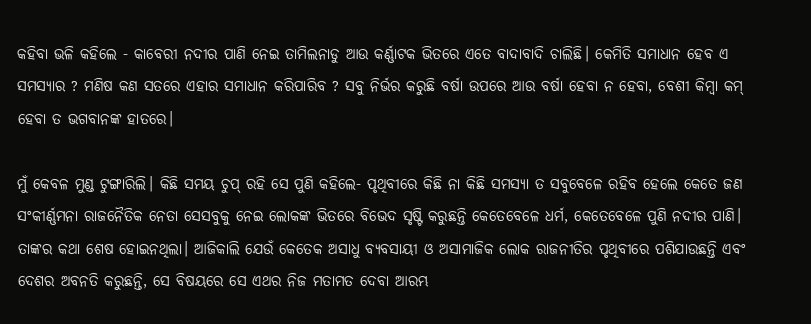କହିବା ଭଳି କହିଲେ - କାବେରୀ ନଦୀର ପାଣି ନେଇ ତାମିଲନାଡୁ ଆଉ କର୍ଣ୍ଣାଟକ ଭିତରେ ଏତେ ବାଦାବାଦି ଚାଲିଛି। କେମିତି ସମାଧାନ ହେବ ଏ ସମସ୍ୟାର ? ମଣିଷ କଣ ସତରେ ଏହାର ସମାଧାନ କରିପାରିବ ? ସବୁ ନିର୍ଭର କରୁଛି ବର୍ଷା ଉପରେ ଆଉ ବର୍ଷା ହେବା ନ ହେବା, ବେଶୀ କିମ୍ବା କମ୍ ହେବା ତ ଭଗବାନଙ୍କ ହାତରେ।

ମୁଁ କେବଳ ମୁଣ୍ଡ ଟୁଙ୍ଗାରିଲି। କିଛି ସମୟ ଚୁପ୍ ରହି ସେ ପୁଣି କହିଲେ- ପୃଥିବୀରେ କିଛି ନା କିଛି ସମସ୍ୟା ତ ସବୁବେଳେ ରହିବ ହେଲେ କେତେ ଜଣ ସଂକୀର୍ଣ୍ଣମନା ରାଜନୈତିକ ନେତା ସେସବୁକୁ ନେଇ ଲୋକଙ୍କ ଭିତରେ ବିଭେଦ ସୃଷ୍ଟି କରୁଛନ୍ତି କେତେବେଳେ ଧର୍ମ, କେତେବେଳେ ପୁଣି ନଦୀର ପାଣି। ତାଙ୍କର କଥା ଶେଷ ହୋଇନଥିଲା। ଆଜିକାଲି ଯେଉଁ କେତେକ ଅସାଧୁ ବ୍ୟବସାୟୀ ଓ ଅସାମାଜିକ ଲୋକ ରାଜନୀତିର ପୃଥିବୀରେ ପଶିଯାଉଛନ୍ତି ଏବଂ ଦେଶର ଅବନତି କରୁଛନ୍ତି, ସେ ବିଷୟରେ ସେ ଏଥର ନିଜ ମତାମତ ଦେବା ଆରମ୍ଭ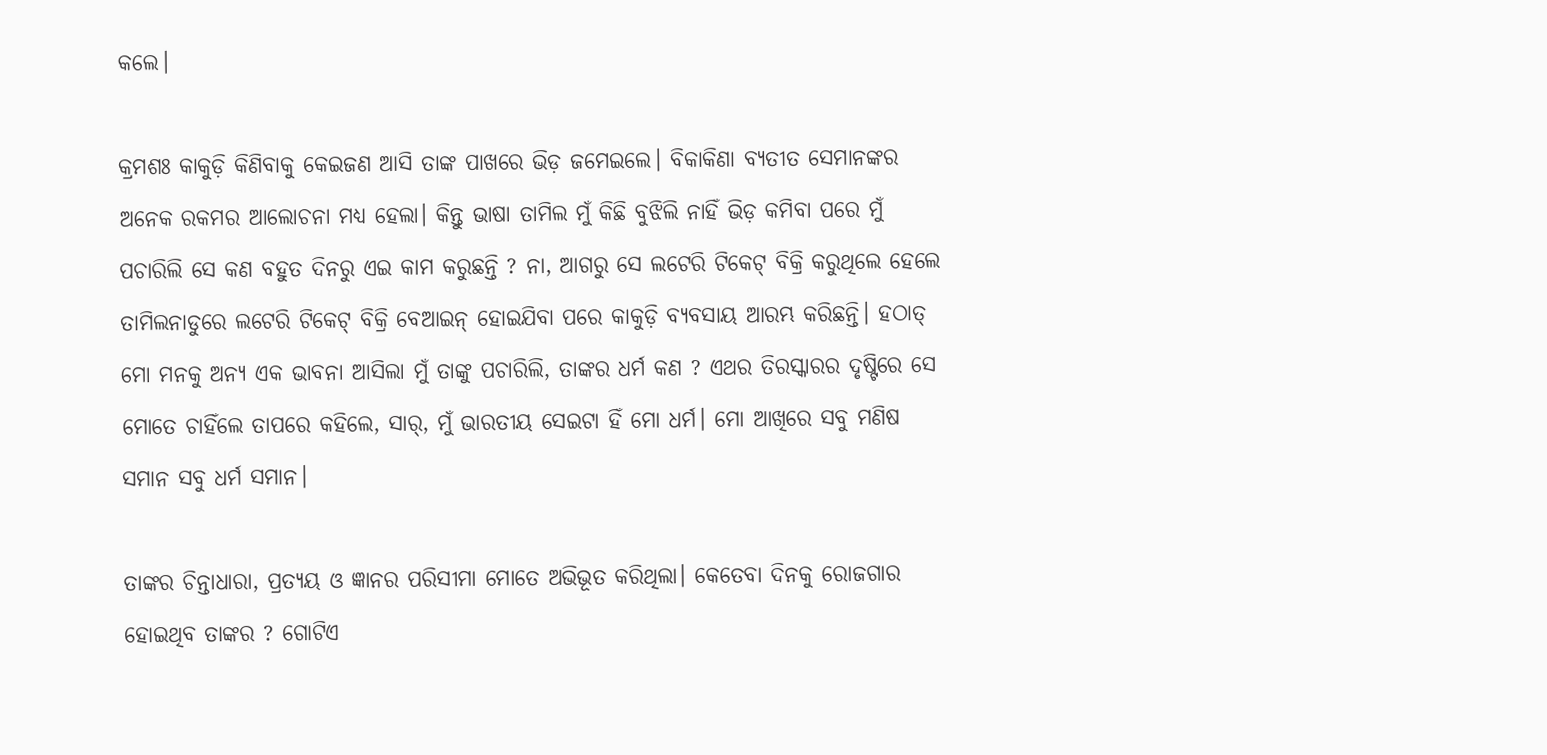କଲେ।

କ୍ରମଶଃ କାକୁଡ଼ି କିଣିବାକୁ କେଇଜଣ ଆସି ତାଙ୍କ ପାଖରେ ଭିଡ଼ ଜମେଇଲେ। ବିକାକିଣା ବ୍ୟତୀତ ସେମାନଙ୍କର ଅନେକ ରକମର ଆଲୋଚନା ମଧ୍ୟ ହେଲା। କିନ୍ତୁ ଭାଷା ତାମିଲ ମୁଁ କିଛି ବୁଝିଲି ନାହିଁ ଭିଡ଼ କମିବା ପରେ ମୁଁ ପଚାରିଲି ସେ କଣ ବହୁତ ଦିନରୁ ଏଇ କାମ କରୁଛନ୍ତି ? ନା, ଆଗରୁ ସେ ଲଟେରି ଟିକେଟ୍ ବିକ୍ରି କରୁଥିଲେ ହେଲେ ତାମିଲନାଡୁରେ ଲଟେରି ଟିକେଟ୍ ବିକ୍ରି ବେଆଇନ୍ ହୋଇଯିବା ପରେ କାକୁଡ଼ି ବ୍ୟବସାୟ ଆରମ୍ଭ କରିଛନ୍ତି। ହଠାତ୍ ମୋ ମନକୁ ଅନ୍ୟ ଏକ ଭାବନା ଆସିଲା ମୁଁ ତାଙ୍କୁ ପଚାରିଲି, ତାଙ୍କର ଧର୍ମ କଣ ? ଏଥର ତିରସ୍କାରର ଦୃଷ୍ଟିରେ ସେ ମୋତେ ଚାହିଁଲେ ତାପରେ କହିଲେ, ସାର୍, ମୁଁ ଭାରତୀୟ ସେଇଟା ହିଁ ମୋ ଧର୍ମ। ମୋ ଆଖିରେ ସବୁ ମଣିଷ ସମାନ ସବୁ ଧର୍ମ ସମାନ।

ତାଙ୍କର ଚିନ୍ତାଧାରା, ପ୍ରତ୍ୟୟ ଓ ଜ୍ଞାନର ପରିସୀମା ମୋତେ ଅଭିଭୂତ କରିଥିଲା। କେତେବା ଦିନକୁ ରୋଜଗାର ହୋଇଥିବ ତାଙ୍କର ? ଗୋଟିଏ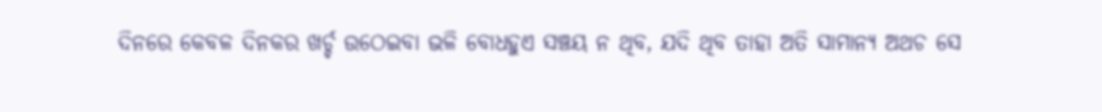ଦିନରେ କେବଳ ଦିନକର ଖର୍ଚ୍ଚ ଉଠେଇବା ଭଳି ବୋଧହୁଏ ସଞ୍ଚୟ ନ ଥିବ, ଯଦି ଥିବ ତାହା ଅତି ସାମାନ୍ୟ ଅଥଚ ସେ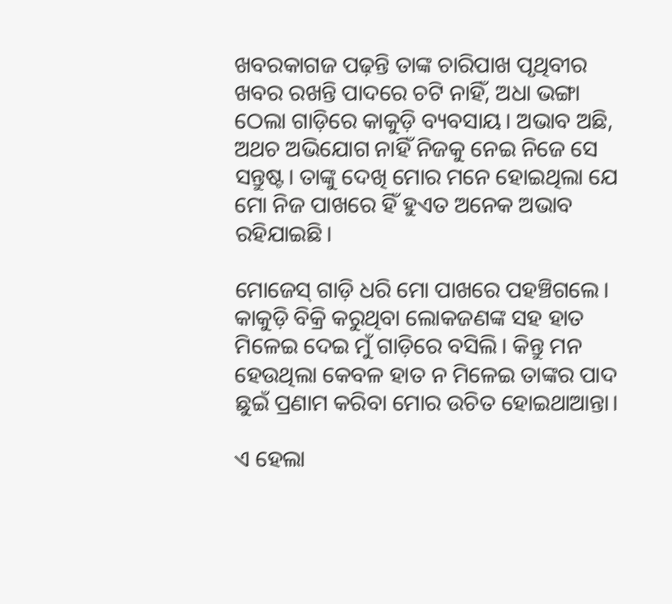ଖବରକାଗଜ ପଢ଼ନ୍ତି ତାଙ୍କ ଚାରିପାଖ ପୃଥିବୀର ଖବର ରଖନ୍ତି ପାଦରେ ଚଟି ନାହିଁ, ଅଧା ଭଙ୍ଗା ଠେଲା ଗାଡ଼ିରେ କାକୁଡ଼ି ବ୍ୟବସାୟ। ଅଭାବ ଅଛି, ଅଥଚ ଅଭିଯୋଗ ନାହିଁ ନିଜକୁ ନେଇ ନିଜେ ସେ ସନ୍ତୁଷ୍ଟ। ତାଙ୍କୁ ଦେଖି ମୋର ମନେ ହୋଇଥିଲା ଯେ ମୋ ନିଜ ପାଖରେ ହିଁ ହୁଏତ ଅନେକ ଅଭାବ ରହିଯାଇଛି।

ମୋଜେସ୍ ଗାଡ଼ି ଧରି ମୋ ପାଖରେ ପହଞ୍ଚିଗଲେ। କାକୁଡ଼ି ବିକ୍ରି କରୁଥିବା ଲୋକଜଣଙ୍କ ସହ ହାତ ମିଳେଇ ଦେଇ ମୁଁ ଗାଡ଼ିରେ ବସିଲି। କିନ୍ତୁ ମନ ହେଉଥିଲା କେବଳ ହାତ ନ ମିଳେଇ ତାଙ୍କର ପାଦ ଛୁଇଁ ପ୍ରଣାମ କରିବା ମୋର ଉଚିତ ହୋଇଥାଆନ୍ତା।

ଏ ହେଲା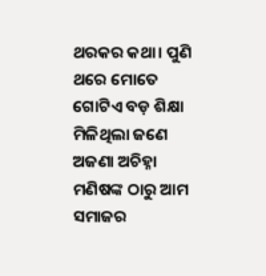ଥରକର କଥା। ପୁଣି ଥରେ ମୋତେ ଗୋଟିଏ ବଡ଼ ଶିକ୍ଷା ମିଳିଥିଲା ଜଣେ ଅଜଣା ଅଚିହ୍ନା ମଣିଷଙ୍କ ଠାରୁ ଆମ ସମାଜର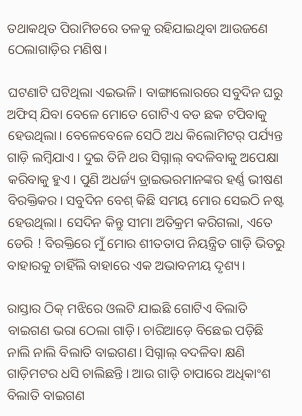ତଥାକଥିତ ପିରାମିଡରେ ତଳକୁ ରହିଯାଇଥିବା ଆଉଜଣେ ଠେଲାଗାଡ଼ିର ମଣିଷ।

ଘଟଣାଟି ଘଟିଥିଲା ଏଇଭଳି। ବାଙ୍ଗାଲୋରରେ ସବୁଦିନ ଘରୁ ଅଫିସ୍ ଯିବା ବେଳେ ମୋତେ ଗୋଟିଏ ବଡ ଛକ ଟପିବାକୁ ହେଉଥିଲା। ବେଳେବେଳେ ସେଠି ଅଧ କିଲୋମିଟର୍ ପର୍ଯ୍ୟନ୍ତ ଗାଡ଼ି ଲମ୍ବିଯାଏ। ଦୁଇ ତିନି ଥର ସିଗ୍ନାଲ୍ ବଦଳିବାକୁ ଅପେକ୍ଷା କରିବାକୁ ହୁଏ। ପୁଣି ଅଧର୍ଜ୍ୟ ଡ୍ରାଇଭରମାନଙ୍କର ହର୍ଣ୍ଣ ଭୀଷଣ ବିରକ୍ତିକର। ସବୁଦିନ ବେଶ୍ କିଛି ସମୟ ମୋର ସେଇଠି ନଷ୍ଟ ହେଉଥିଲା। ସେଦିନ କିନ୍ତୁ ସୀମା ଅତିକ୍ରମ କରିଗଲା, ଏତେ ଡେରି ! ବିରକ୍ତିରେ ମୁଁ ମୋର ଶୀତତାପ ନିୟନ୍ତ୍ରିତ ଗାଡ଼ି ଭିତରୁ ବାହାରକୁ ଚାହିଁଲି ବାହାରେ ଏକ ଅଭାବନୀୟ ଦୃଶ୍ୟ।

ରାସ୍ତାର ଠିକ୍ ମଝିରେ ଓଲଟି ଯାଇଛି ଗୋଟିଏ ବିଲାତି ବାଇଗଣ ଭରା ଠେଲା ଗାଡ଼ି। ଚାରିଆଡ଼େ ବିଛେଇ ପଡ଼ିଛି ନାଲି ନାଲି ବିଲାତି ବାଇଗଣ। ସିଗ୍ନାଲ୍ ବଦଳିବା କ୍ଷଣି ଗାଡ଼ିମଟର ଧସି ଚାଲିଛନ୍ତି। ଆଉ ଗାଡ଼ି ଚାପାରେ ଅଧିକାଂଶ ବିଲାତି ବାଇଗଣ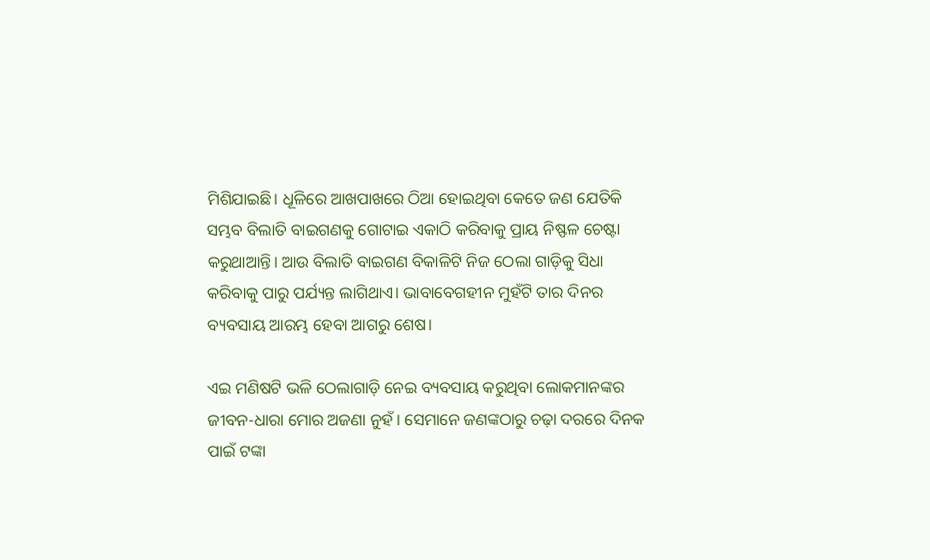ମିଶିଯାଇଛି। ଧୂଳିରେ ଆଖପାଖରେ ଠିଆ ହୋଇଥିବା କେତେ ଜଣ ଯେତିକି ସମ୍ଭବ ବିଲାତି ବାଇଗଣକୁ ଗୋଟାଇ ଏକାଠି କରିବାକୁ ପ୍ରାୟ ନିଷ୍ଫଳ ଚେଷ୍ଟା କରୁଥାଆନ୍ତି। ଆଉ ବିଲାତି ବାଇଗଣ ବିକାଳିଟି ନିଜ ଠେଲା ଗାଡ଼ିକୁ ସିଧା କରିବାକୁ ପାରୁ ପର୍ଯ୍ୟନ୍ତ ଲାଗିଥାଏ। ଭାବାବେଗହୀନ ମୁହଁଟି ତାର ଦିନର ବ୍ୟବସାୟ ଆରମ୍ଭ ହେବା ଆଗରୁ ଶେଷ।

ଏଇ ମଣିଷଟି ଭଳି ଠେଲାଗାଡ଼ି ନେଇ ବ୍ୟବସାୟ କରୁଥିବା ଲୋକମାନଙ୍କର ଜୀବନ-ଧାରା ମୋର ଅଜଣା ନୁହଁ। ସେମାନେ ଜଣଙ୍କଠାରୁ ଚଢ଼ା ଦରରେ ଦିନକ ପାଇଁ ଟଙ୍କା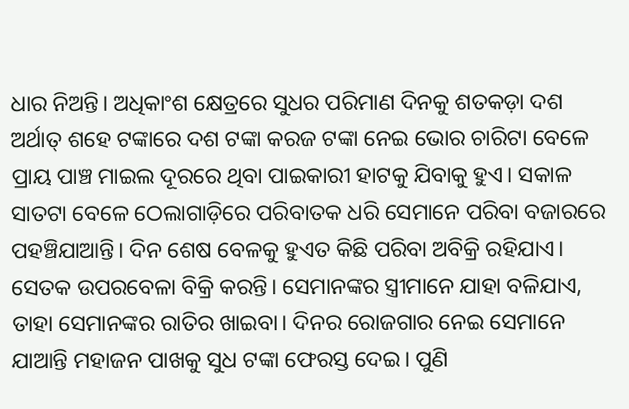ଧାର ନିଅନ୍ତି। ଅଧିକାଂଶ କ୍ଷେତ୍ରରେ ସୁଧର ପରିମାଣ ଦିନକୁ ଶତକଡ଼ା ଦଶ ଅର୍ଥାତ୍ ଶହେ ଟଙ୍କାରେ ଦଶ ଟଙ୍କା କରଜ ଟଙ୍କା ନେଇ ଭୋର ଚାରିଟା ବେଳେ ପ୍ରାୟ ପାଞ୍ଚ ମାଇଲ ଦୂରରେ ଥିବା ପାଇକାରୀ ହାଟକୁ ଯିବାକୁ ହୁଏ। ସକାଳ ସାତଟା ବେଳେ ଠେଲାଗାଡ଼ିରେ ପରିବାତକ ଧରି ସେମାନେ ପରିବା ବଜାରରେ ପହଞ୍ଚିଯାଆନ୍ତି। ଦିନ ଶେଷ ବେଳକୁ ହୁଏତ କିଛି ପରିବା ଅବିକ୍ରି ରହିଯାଏ। ସେତକ ଉପରବେଳା ବିକ୍ରି କରନ୍ତି। ସେମାନଙ୍କର ସ୍ତ୍ରୀମାନେ ଯାହା ବଳିଯାଏ, ତାହା ସେମାନଙ୍କର ରାତିର ଖାଇବା। ଦିନର ରୋଜଗାର ନେଇ ସେମାନେ ଯାଆନ୍ତି ମହାଜନ ପାଖକୁ ସୁଧ ଟଙ୍କା ଫେରସ୍ତ ଦେଇ। ପୁଣି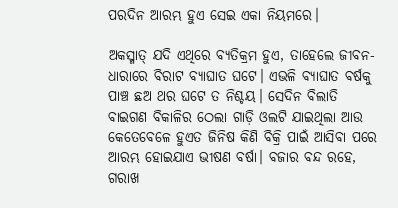ପରଦିନ ଆରମ୍ଭ ହୁଏ ସେଇ ଏକା ନିୟମରେ।

ଅକସ୍ମାତ୍ ଯଦି ଏଥିରେ ବ୍ୟତିକ୍ରମ ହୁଏ, ତାହେଲେ ଜୀବନ-ଧାରାରେ ବିରାଟ ବ୍ୟାଘାତ ଘଟେ। ଏଭଳି ବ୍ୟାଘାତ ବର୍ଷକୁ ପାଞ୍ଚ ଛଅ ଥର ଘଟେ ତ ନିଶ୍ଚୟ। ସେଦିନ ବିଲାତି ବାଇଗଣ ବିକାଳିର ଠେଲା ଗାଡ଼ି ଓଲଟି ଯାଇଥିଲା ଆଉ କେତେବେଳେ ହୁଏତ ଜିନିଷ କିଣି ବିକ୍ରି ପାଇଁ ଆସିବା ପରେ ଆରମ୍ଭ ହୋଇଯାଏ ଭୀଷଣ ବର୍ଷା। ବଜାର ବନ୍ଦ ରହେ, ଗରାଖ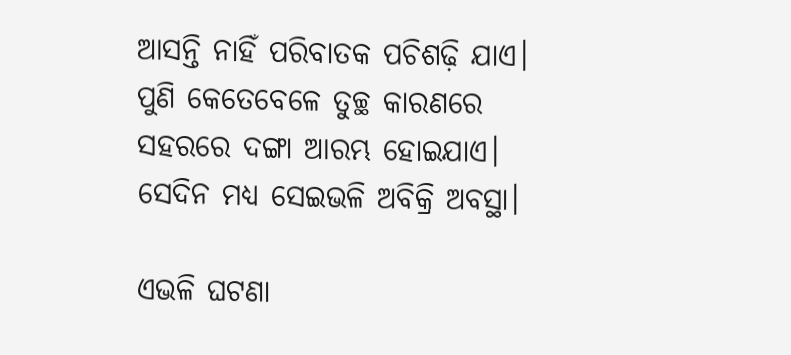ଆସନ୍ତି ନାହିଁ ପରିବାତକ ପଚିଶଢ଼ି ଯାଏ। ପୁଣି କେତେବେଳେ ତୁଚ୍ଛ କାରଣରେ ସହରରେ ଦଙ୍ଗା ଆରମ୍ଭ ହୋଇଯାଏ। ସେଦିନ ମଧ୍ୟ ସେଇଭଳି ଅବିକ୍ରି ଅବସ୍ଥା।

ଏଭଳି ଘଟଣା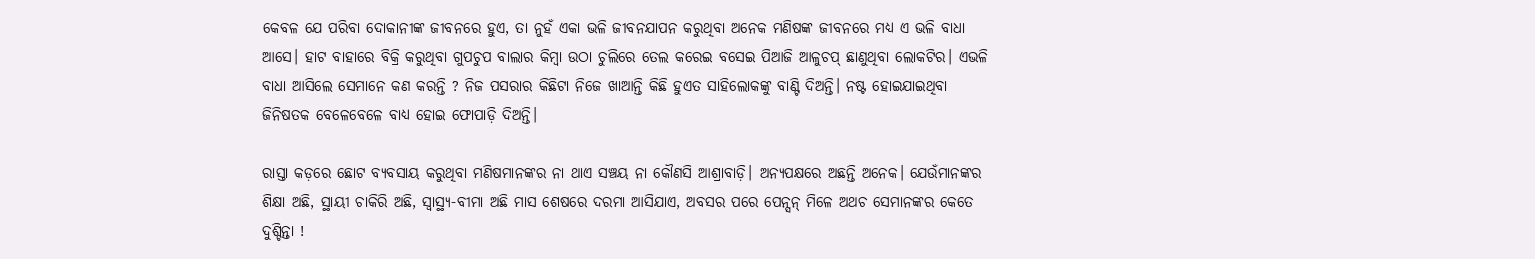କେବଳ ଯେ ପରିବା ଦୋକାନୀଙ୍କ ଜୀବନରେ ହୁଏ, ତା ନୁହଁ ଏକା ଭଳି ଜୀବନଯାପନ କରୁଥିବା ଅନେକ ମଣିଷଙ୍କ ଜୀବନରେ ମଧ୍ୟ ଏ ଭଳି ବାଧା ଆସେ। ହାଟ ବାହାରେ ବିକ୍ରି କରୁଥିବା ଗୁପଚୁପ ବାଲାର କିମ୍ବା ଉଠା ଚୁଲିରେ ତେଲ କରେଇ ବସେଇ ପିଆଜି ଆଳୁଚପ୍ ଛାଣୁଥିବା ଲୋକଟିର। ଏଭଳି ବାଧା ଆସିଲେ ସେମାନେ କଣ କରନ୍ତି ? ନିଜ ପସରାର କିଛିଟା ନିଜେ ଖାଆନ୍ତି କିଛି ହୁଏତ ସାହିଲୋକଙ୍କୁ ବାଣ୍ଟି ଦିଅନ୍ତି। ନଷ୍ଟ ହୋଇଯାଇଥିବା ଜିନିଷତକ ବେଳେବେଳେ ବାଧ୍ୟ ହୋଇ ଫୋପାଡ଼ି ଦିଅନ୍ତି।

ରାସ୍ତା କଡ଼ରେ ଛୋଟ ବ୍ୟବସାୟ କରୁଥିବା ମଣିଷମାନଙ୍କର ନା ଥାଏ ସଞ୍ଚୟ ନା କୌଣସି ଆଶ୍ରାବାଡ଼ି। ଅନ୍ୟପକ୍ଷରେ ଅଛନ୍ତି ଅନେକ। ଯେଉଁମାନଙ୍କର ଶିକ୍ଷା ଅଛି, ସ୍ଥାୟୀ ଚାକିରି ଅଛି, ସ୍ବାସ୍ଥ୍ୟ-ବୀମା ଅଛି ମାସ ଶେଷରେ ଦରମା ଆସିଯାଏ, ଅବସର ପରେ ପେନ୍ସନ୍ ମିଳେ ଅଥଚ ସେମାନଙ୍କର କେତେ ଦୁଶ୍ଚିନ୍ତା !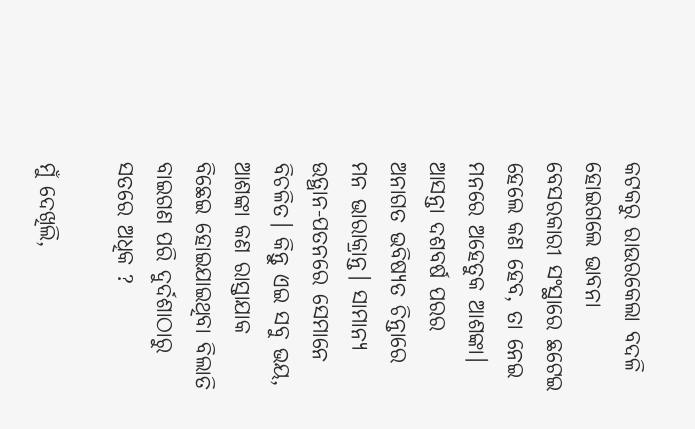କଟକରୁ ରାଉରକେଲା ବଦଳି ହୋଇଗଲେ ଭାବନା ବେସରକାରୀ ସଂସ୍ଥାରେ ଛଟେଇ ହେଲେ କଣ ହେବ, ତା ନେଇ ମନରେ ଅହେତୁକ ଆଶଙ୍କା। ଆସନ୍ତା ଦଶବର୍ଷ ପରର ଅନାଗତ ଭବିଷ୍ୟତ ଚିନ୍ତାରେ ମନ ଭାରାକ୍ରାନ୍ତ। ସାମାନ୍ୟ ଉତ୍ଥାନ-ପତନରେ ସେମାନେ ବିଚଳିତ। କିନ୍ତୁ ଏଇ ସବୁ ଭୟ, ଆଶଙ୍କା କଣ ରାସ୍ତାଯାକ ବିଛେଇ ହୋଇଯାଇଥିବା ବିଲାତି ବାଇଗଣ ପରି ଦୁର୍ଦଶାଠାରୁ ସତରେ ଅଧିକ ?

ମୁଁ ଦେଖିଲି,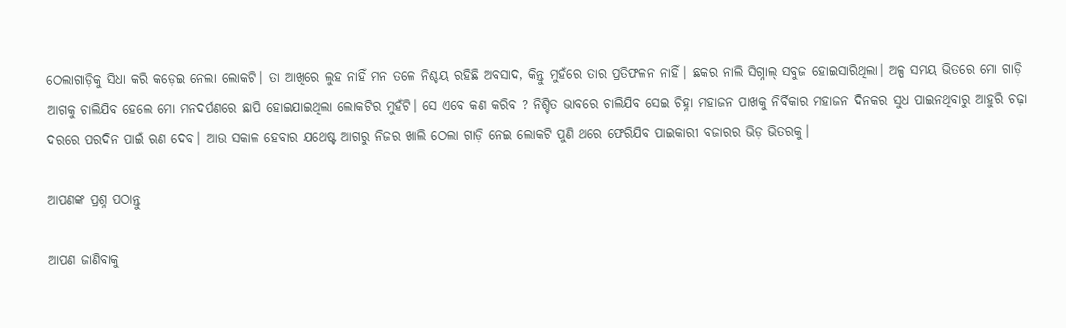ଠେଲାଗାଡ଼ିକୁ ସିଧା କରି କଡ଼େଇ ନେଲା ଲୋକଟି। ତା ଆଖିରେ ଲୁହ ନାହିଁ ମନ ତଳେ ନିଶ୍ଚୟ ରହିଛି ଅବସାଦ, କିନ୍ତୁ ମୁହଁରେ ତାର ପ୍ରତିଫଳନ ନାହିଁ। ଛକର ନାଲି ସିଗ୍ନାଲ୍ ସବୁଜ ହୋଇସାରିଥିଲା। ଅଳ୍ପ ସମୟ ଭିତରେ ମୋ ଗାଡ଼ି ଆଗକୁ ଚାଲିଯିବ ହେଲେ ମୋ ମନଦର୍ପଣରେ ଛାପି ହୋଇଯାଇଥିଲା ଲୋକଟିର ମୁହଁଟି। ସେ ଏବେ କଣ କରିବ ? ନିଶ୍ଚିତ ଭାବରେ ଚାଲିଯିବ ସେଇ ଚିହ୍ନା ମହାଜନ ପାଖକୁ ନିର୍ବିକାର ମହାଜନ ଦିନକର ସୁଧ ପାଇନଥିବାରୁ ଆହୁରି ଚଢ଼ା ଦରରେ ପରଦିନ ପାଇଁ ଋଣ ଦେବ। ଆଉ ସକାଳ ହେବାର ଯଥେଷ୍ଟ ଆଗରୁ ନିଜର ଖାଲି ଠେଲା ଗାଡ଼ି ନେଇ ଲୋକଟି ପୁଣି ଥରେ ଫେରିଯିବ ପାଇକାରୀ ବଜାରର ଭିଡ଼ ଭିତରକୁ।

ଆପଣଙ୍କ ପ୍ରଶ୍ନ ପଠାନ୍ତୁ

ଆପଣ ଜାଣିବାକୁ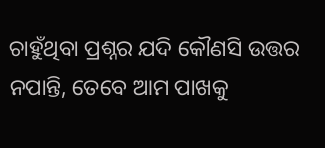ଚାହୁଁଥିବା ପ୍ରଶ୍ନର ଯଦି କୌଣସି ଉତ୍ତର ନପାନ୍ତି, ତେବେ ଆମ ପାଖକୁ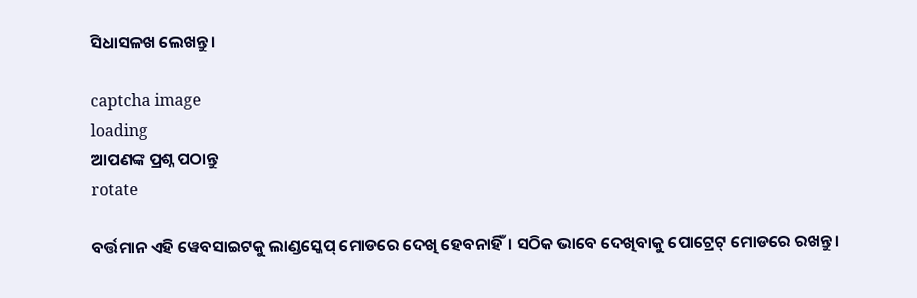ସିଧାସଳଖ ଲେଖନ୍ତୁ।

captcha image
loading
ଆପଣଙ୍କ ପ୍ରଶ୍ନ ପଠାନ୍ତୁ
rotate

ବର୍ତ୍ତମାନ ଏହି ୱେବସାଇଟକୁ ଲାଣ୍ଡସ୍କେପ୍ ମୋଡରେ ଦେଖି ହେବନାହିଁ। ସଠିକ ଭାବେ ଦେଖିବାକୁ ପୋଟ୍ରେଟ୍ ମୋଡରେ ରଖନ୍ତୁ।